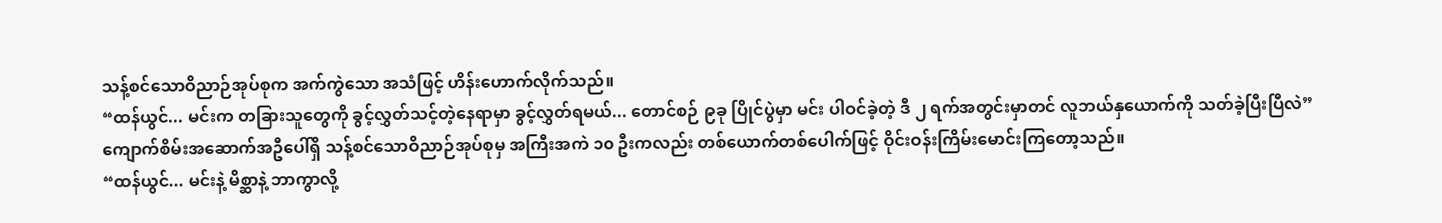သန့်စင်သောဝိညာဉ်အုပ်စုက အက်ကွဲသော အသံဖြင့် ဟိန်းဟောက်လိုက်သည်။
“ထန်ယွင်... မင်းက တခြားသူတွေကို ခွင့်လွှတ်သင့်တဲ့နေရာမှာ ခွင့်လွှတ်ရမယ်... တောင်စဉ် ၉ခု ပြိုင်ပွဲမှာ မင်း ပါဝင်ခဲ့တဲ့ ဒီ ၂ ရက်အတွင်းမှာတင် လူဘယ်နှယောက်ကို သတ်ခဲ့ပြီးပြီလဲ”
ကျောက်စိမ်းအဆောက်အဦပေါ်ရှိ သန့်စင်သောဝိညာဉ်အုပ်စုမှ အကြီးအကဲ ၁၀ ဦးကလည်း တစ်ယောက်တစ်ပေါက်ဖြင့် ဝိုင်းဝန်းကြိမ်းမောင်းကြတော့သည်။
“ထန်ယွင်... မင်းနဲ့ မိစ္ဆာနဲ့ ဘာကွာလို့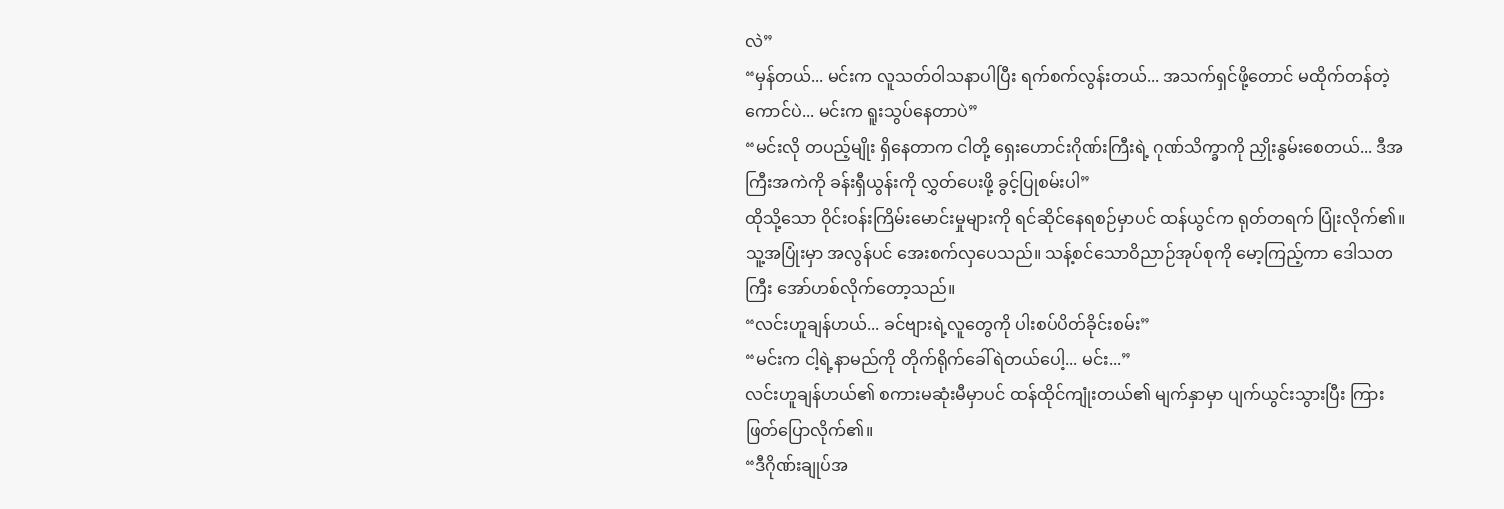လဲ”
“မှန်တယ်... မင်းက လူသတ်ဝါသနာပါပြီး ရက်စက်လွန်းတယ်... အသက်ရှင်ဖို့တောင် မထိုက်တန်တဲ့ကောင်ပဲ... မင်းက ရူးသွပ်နေတာပဲ”
“မင်းလို တပည့်မျိုး ရှိနေတာက ငါတို့ ရှေးဟောင်းဂိုဏ်းကြီးရဲ့ ဂုဏ်သိက္ခာကို ညှိုးနွမ်းစေတယ်... ဒီအကြီးအကဲကို ခန်းရှီယွန်းကို လွှတ်ပေးဖို့ ခွင့်ပြုစမ်းပါ”
ထိုသို့သော ဝိုင်းဝန်းကြိမ်းမောင်းမှုများကို ရင်ဆိုင်နေရစဉ်မှာပင် ထန်ယွင်က ရုတ်တရက် ပြုံးလိုက်၏။ သူ့အပြုံးမှာ အလွန်ပင် အေးစက်လှပေသည်။ သန့်စင်သောဝိညာဉ်အုပ်စုကို မော့ကြည့်ကာ ဒေါသတကြီး အော်ဟစ်လိုက်တော့သည်။
“လင်းဟူချန်ဟယ်... ခင်ဗျားရဲ့လူတွေကို ပါးစပ်ပိတ်ခိုင်းစမ်း”
“မင်းက ငါ့ရဲ့နာမည်ကို တိုက်ရိုက်ခေါ်ရဲတယ်ပေါ့... မင်း...”
လင်းဟူချန်ဟယ်၏ စကားမဆုံးမီမှာပင် ထန်ထိုင်ကျုံးတယ်၏ မျက်နှာမှာ ပျက်ယွင်းသွားပြီး ကြားဖြတ်ပြောလိုက်၏။
“ဒီဂိုဏ်းချုပ်အ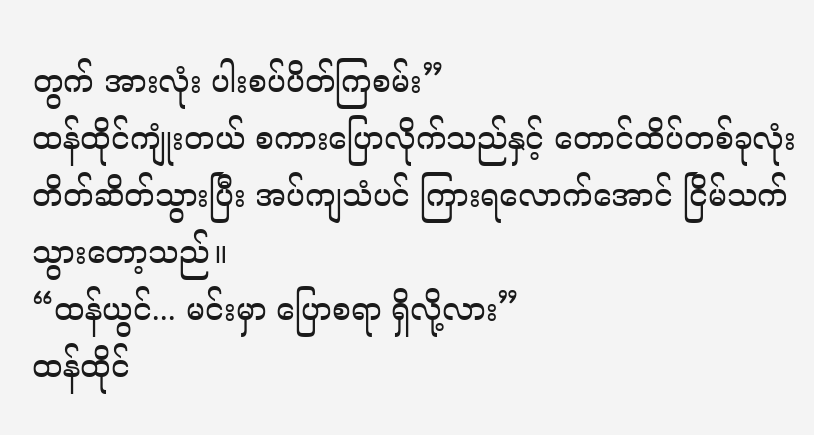တွက် အားလုံး ပါးစပ်ပိတ်ကြစမ်း”
ထန်ထိုင်ကျုံးတယ် စကားပြောလိုက်သည်နှင့် တောင်ထိပ်တစ်ခုလုံး တိတ်ဆိတ်သွားပြီး အပ်ကျသံပင် ကြားရလောက်အောင် ငြိမ်သက်သွားတော့သည်။
“ထန်ယွင်... မင်းမှာ ပြောစရာ ရှိလို့လား”
ထန်ထိုင်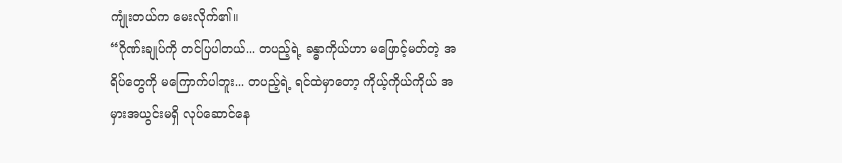ကျုံးတယ်က မေးလိုက်၏။
“ဂိုဏ်းချုပ်ကို တင်ပြပါတယ်... တပည့်ရဲ့ ခန္ဓာကိုယ်ဟာ မဖြောင့်မတ်တဲ့ အရိပ်တွေကို မကြောက်ပါဘူး... တပည့်ရဲ့ ရင်ထဲမှာတော့ ကိုယ့်ကိုယ်ကိုယ် အမှားအယွင်းမရှိ လုပ်ဆောင်နေ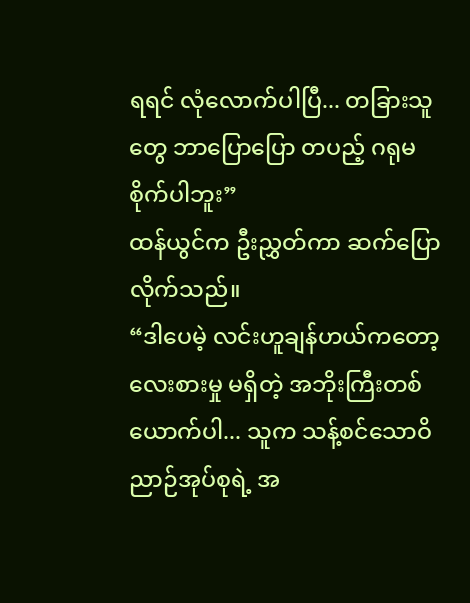ရရင် လုံလောက်ပါပြီ... တခြားသူတွေ ဘာပြောပြော တပည့် ဂရုမစိုက်ပါဘူး”
ထန်ယွင်က ဦးညွှတ်ကာ ဆက်ပြောလိုက်သည်။
“ဒါပေမဲ့ လင်းဟူချန်ဟယ်ကတော့ လေးစားမှု မရှိတဲ့ အဘိုးကြီးတစ်ယောက်ပါ... သူက သန့်စင်သောဝိညာဉ်အုပ်စုရဲ့ အ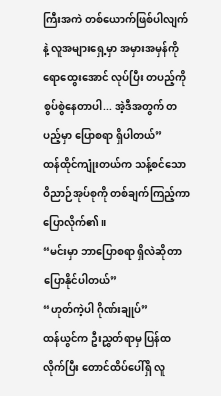ကြီးအကဲ တစ်ယောက်ဖြစ်ပါလျက်နဲ့ လူအများရှေ့မှာ အမှားအမှန်ကို ရောထွေးအောင် လုပ်ပြီး တပည့်ကို စွပ်စွဲနေတာပါ... အဲ့ဒီအတွက် တပည့်မှာ ပြောစရာ ရှိပါတယ်”
ထန်ထိုင်ကျုံးတယ်က သန့်စင်သောဝိညာဉ်အုပ်စုကို တစ်ချက်ကြည့်ကာ ပြောလိုက်၏။
“မင်းမှာ ဘာပြောစရာ ရှိလဲဆိုတာ ပြောနိုင်ပါတယ်”
“ဟုတ်ကဲ့ပါ ဂိုဏ်းချုပ်”
ထန်ယွင်က ဦးညွှတ်ရာမှ ပြန်ထလိုက်ပြီး တောင်ထိပ်ပေါ်ရှိ လူ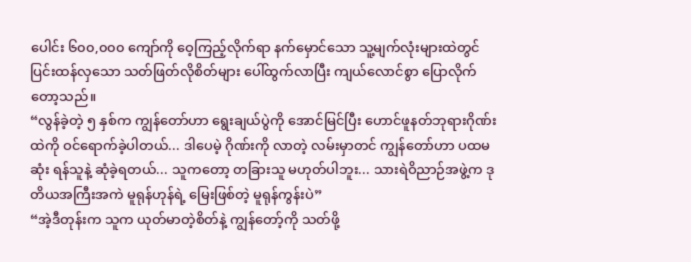ပေါင်း ၆၀၀,၀၀၀ ကျော်ကို ဝေ့ကြည့်လိုက်ရာ နက်မှောင်သော သူ့မျက်လုံးများထဲတွင် ပြင်းထန်လှသော သတ်ဖြတ်လိုစိတ်များ ပေါ်ထွက်လာပြီး ကျယ်လောင်စွာ ပြောလိုက်တော့သည်။
“လွန်ခဲ့တဲ့ ၅ နှစ်က ကျွန်တော်ဟာ ရွေးချယ်ပွဲကို အောင်မြင်ပြီး ဟောင်ဖူနတ်ဘုရားဂိုဏ်းထဲကို ဝင်ရောက်ခဲ့ပါတယ်... ဒါပေမဲ့ ဂိုဏ်းကို လာတဲ့ လမ်းမှာတင် ကျွန်တော်ဟာ ပထမဆုံး ရန်သူနဲ့ ဆုံခဲ့ရတယ်... သူကတော့ တခြားသူ မဟုတ်ပါဘူး... သားရဲဝိညာဉ်အဖွဲ့က ဒုတိယအကြီးအကဲ မူရုန်ဟုန်ရဲ့ မြေးဖြစ်တဲ့ မူရုန်ကွန်းပဲ”
“အဲ့ဒီတုန်းက သူက ယုတ်မာတဲ့စိတ်နဲ့ ကျွန်တော့်ကို သတ်ဖို့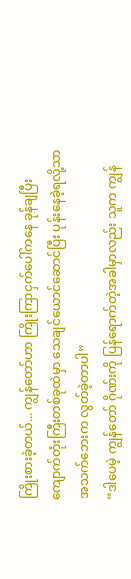ကြိုးစားခဲ့တယ်... ကျွန်တော်ဟာ ကြိုးကြာငှက်ပေါ်ကနေ ခုန်ချပြီး ကျောက်တုံးကြီးတစ်ခုထဲမှာ သေချင်ယောင်ဆောင်ပြီး ပုန်းနေခဲ့ရလို့သာ အသက်ဘေးက လွတ်ခဲ့တာပါ”
“ဒါပေမဲ့ ကျွန်တော် ဂိုဏ်းကို ပြန်ရောက်တဲ့အခါမှာလည်း သူက ကျွန်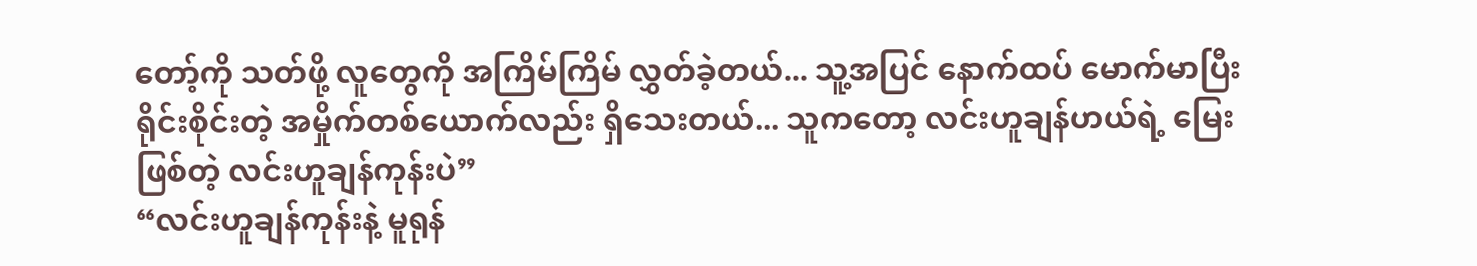တော့်ကို သတ်ဖို့ လူတွေကို အကြိမ်ကြိမ် လွှတ်ခဲ့တယ်... သူ့အပြင် နောက်ထပ် မောက်မာပြီး ရိုင်းစိုင်းတဲ့ အမှိုက်တစ်ယောက်လည်း ရှိသေးတယ်... သူကတော့ လင်းဟူချန်ဟယ်ရဲ့ မြေးဖြစ်တဲ့ လင်းဟူချန်ကုန်းပဲ”
“လင်းဟူချန်ကုန်းနဲ့ မူရုန်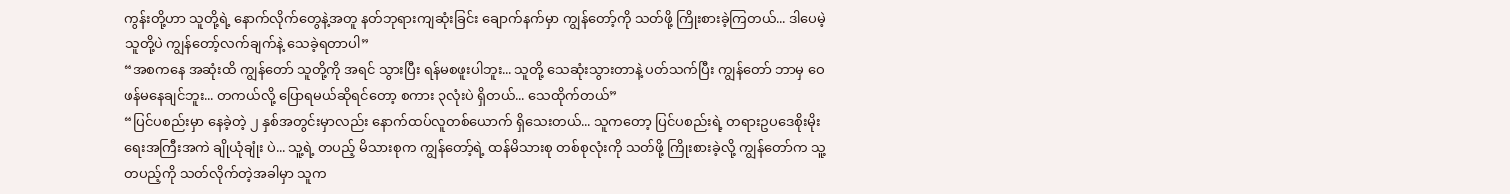ကွန်းတို့ဟာ သူတို့ရဲ့ နောက်လိုက်တွေနဲ့အတူ နတ်ဘုရားကျဆုံးခြင်း ချောက်နက်မှာ ကျွန်တော့်ကို သတ်ဖို့ ကြိုးစားခဲ့ကြတယ်... ဒါပေမဲ့ သူတို့ပဲ ကျွန်တော့်လက်ချက်နဲ့ သေခဲ့ရတာပါ”
“အစကနေ အဆုံးထိ ကျွန်တော် သူတို့ကို အရင် သွားပြီး ရန်မစဖူးပါဘူး... သူတို့ သေဆုံးသွားတာနဲ့ ပတ်သက်ပြီး ကျွန်တော် ဘာမှ ဝေဖန်မနေချင်ဘူး... တကယ်လို့ ပြောရမယ်ဆိုရင်တော့ စကား ၃လုံးပဲ ရှိတယ်... သေထိုက်တယ်”
“ပြင်ပစည်းမှာ နေခဲ့တဲ့ ၂ နှစ်အတွင်းမှာလည်း နောက်ထပ်လူတစ်ယောက် ရှိသေးတယ်... သူကတော့ ပြင်ပစည်းရဲ့ တရားဥပဒေစိုးမိုးရေးအကြီးအကဲ ချိုယုံချုံး ပဲ... သူ့ရဲ့ တပည့် မိသားစုက ကျွန်တော့်ရဲ့ ထန်မိသားစု တစ်စုလုံးကို သတ်ဖို့ ကြိုးစားခဲ့လို့ ကျွန်တော်က သူ့တပည့်ကို သတ်လိုက်တဲ့အခါမှာ သူက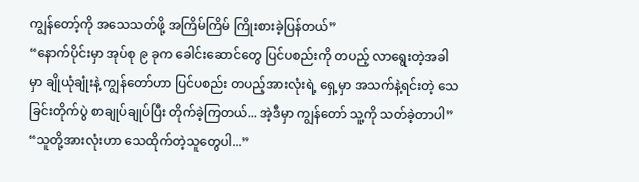ကျွန်တော့်ကို အသေသတ်ဖို့ အကြိမ်ကြိမ် ကြိုးစားခဲ့ပြန်တယ်”
“နောက်ပိုင်းမှာ အုပ်စု ၉ ခုက ခေါင်းဆောင်တွေ ပြင်ပစည်းကို တပည့် လာရွေးတဲ့အခါမှာ ချိုယုံချုံးနဲ့ ကျွန်တော်ဟာ ပြင်ပစည်း တပည့်အားလုံးရဲ့ ရှေ့မှာ အသက်နဲ့ရင်းတဲ့ သေခြင်းတိုက်ပွဲ စာချုပ်ချုပ်ပြီး တိုက်ခဲ့ကြတယ်... အဲ့ဒီမှာ ကျွန်တော် သူ့ကို သတ်ခဲ့တာပါ”
“သူတို့အားလုံးဟာ သေထိုက်တဲ့သူတွေပါ...”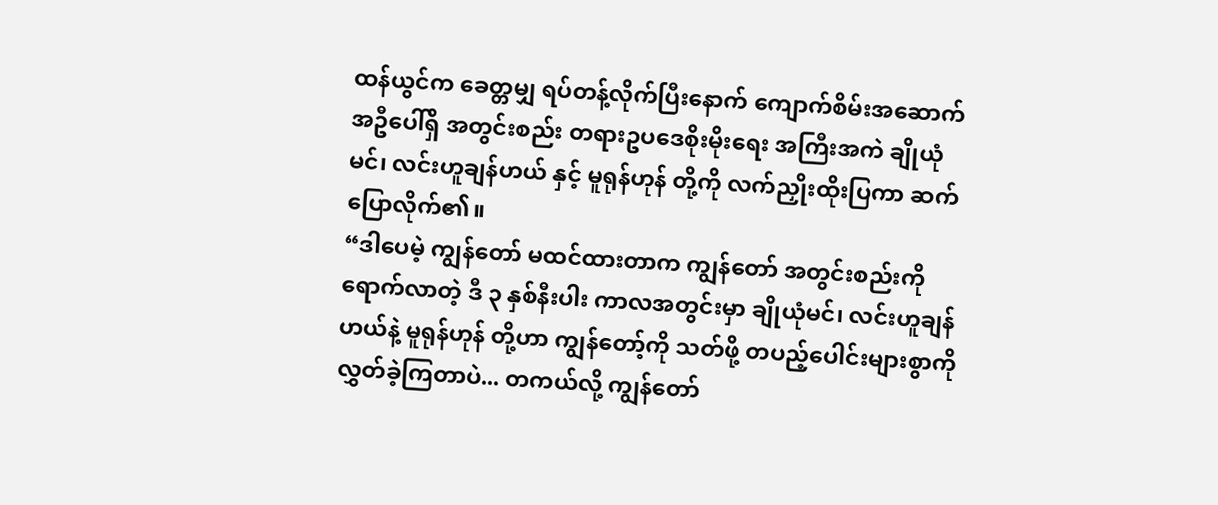ထန်ယွင်က ခေတ္တမျှ ရပ်တန့်လိုက်ပြီးနောက် ကျောက်စိမ်းအဆောက်အဦပေါ်ရှိ အတွင်းစည်း တရားဥပဒေစိုးမိုးရေး အကြီးအကဲ ချိုယုံမင်၊ လင်းဟူချန်ဟယ် နှင့် မူရုန်ဟုန် တို့ကို လက်ညှိုးထိုးပြကာ ဆက်ပြောလိုက်၏။
“ဒါပေမဲ့ ကျွန်တော် မထင်ထားတာက ကျွန်တော် အတွင်းစည်းကို ရောက်လာတဲ့ ဒီ ၃ နှစ်နီးပါး ကာလအတွင်းမှာ ချိုယုံမင်၊ လင်းဟူချန်ဟယ်နဲ့ မူရုန်ဟုန် တို့ဟာ ကျွန်တော့်ကို သတ်ဖို့ တပည့်ပေါင်းများစွာကို လွှတ်ခဲ့ကြတာပဲ... တကယ်လို့ ကျွန်တော်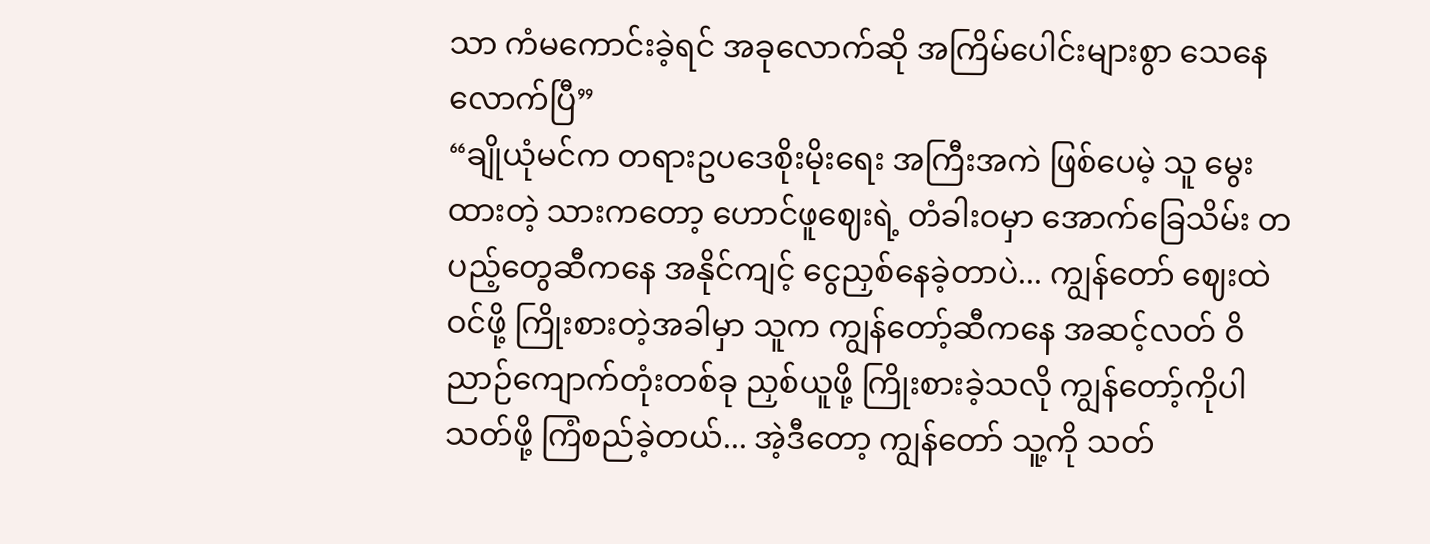သာ ကံမကောင်းခဲ့ရင် အခုလောက်ဆို အကြိမ်ပေါင်းများစွာ သေနေလောက်ပြီ”
“ချိုယုံမင်က တရားဥပဒေစိုးမိုးရေး အကြီးအကဲ ဖြစ်ပေမဲ့ သူ မွေးထားတဲ့ သားကတော့ ဟောင်ဖူဈေးရဲ့ တံခါးဝမှာ အောက်ခြေသိမ်း တပည့်တွေဆီကနေ အနိုင်ကျင့် ငွေညှစ်နေခဲ့တာပဲ... ကျွန်တော် ဈေးထဲဝင်ဖို့ ကြိုးစားတဲ့အခါမှာ သူက ကျွန်တော့်ဆီကနေ အဆင့်လတ် ဝိညာဉ်ကျောက်တုံးတစ်ခု ညှစ်ယူဖို့ ကြိုးစားခဲ့သလို ကျွန်တော့်ကိုပါ သတ်ဖို့ ကြံစည်ခဲ့တယ်... အဲ့ဒီတော့ ကျွန်တော် သူ့ကို သတ်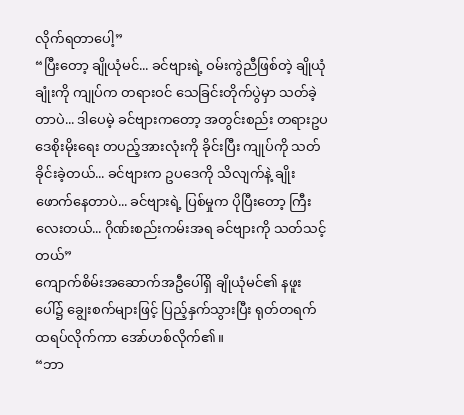လိုက်ရတာပေါ့”
“ပြီးတော့ ချိုယုံမင်... ခင်ဗျားရဲ့ ဝမ်းကွဲညီဖြစ်တဲ့ ချိုယုံချုံးကို ကျုပ်က တရားဝင် သေခြင်းတိုက်ပွဲမှာ သတ်ခဲ့တာပဲ... ဒါပေမဲ့ ခင်ဗျားကတော့ အတွင်းစည်း တရားဥပဒေစိုးမိုးရေး တပည့်အားလုံးကို ခိုင်းပြီး ကျုပ်ကို သတ်ခိုင်းခဲ့တယ်... ခင်ဗျားက ဥပဒေကို သိလျက်နဲ့ ချိုးဖောက်နေတာပဲ... ခင်ဗျားရဲ့ ပြစ်မှုက ပိုပြီးတော့ ကြီးလေးတယ်... ဂိုဏ်းစည်းကမ်းအရ ခင်ဗျားကို သတ်သင့်တယ်”
ကျောက်စိမ်းအဆောက်အဦပေါ်ရှိ ချိုယုံမင်၏ နဖူးပေါ်၌ ချွေးစက်များဖြင့် ပြည့်နှက်သွားပြီး ရုတ်တရက် ထရပ်လိုက်ကာ အော်ဟစ်လိုက်၏။
“ဘာ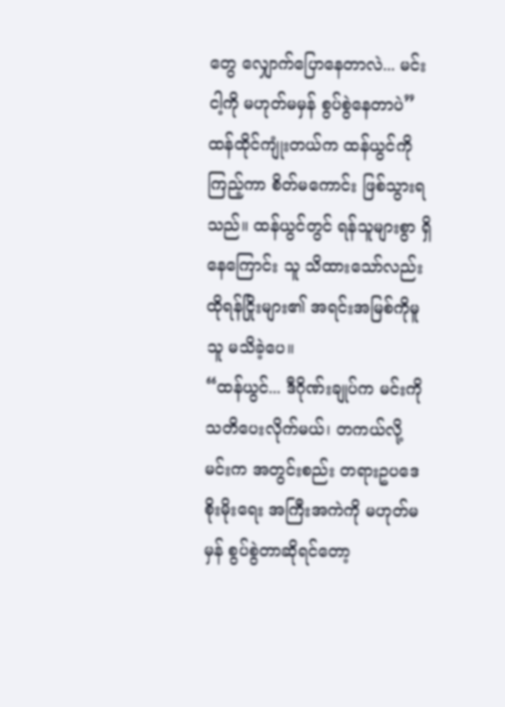တွေ လျှောက်ပြောနေတာလဲ... မင်း ငါ့ကို မဟုတ်မမှန် စွပ်စွဲနေတာပဲ”
ထန်ထိုင်ကျုံးတယ်က ထန်ယွင်ကို ကြည့်ကာ စိတ်မကောင်း ဖြစ်သွားရသည်။ ထန်ယွင်တွင် ရန်သူများစွာ ရှိနေကြောင်း သူ သိထားသော်လည်း ထိုရန်ငြိုးများ၏ အရင်းအမြစ်ကိုမူ သူ မသိခဲ့ပေ။
“ထန်ယွင်... ဒီဂိုဏ်းချုပ်က မင်းကို သတိပေးလိုက်မယ်၊ တကယ်လို့ မင်းက အတွင်းစည်း တရားဥပဒေစိုးမိုးရေး အကြီးအကဲကို မဟုတ်မမှန် စွပ်စွဲတာဆိုရင်တော့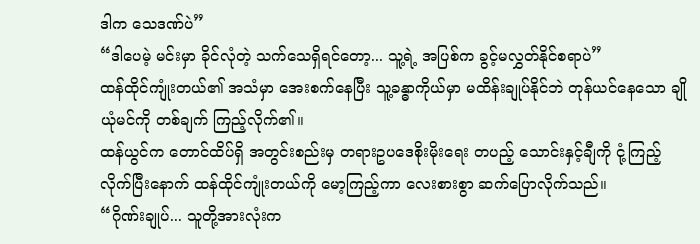ဒါက သေဒဏ်ပဲ”
“ဒါပေမဲ့ မင်းမှာ ခိုင်လုံတဲ့ သက်သေရှိရင်တော့... သူ့ရဲ့ အပြစ်က ခွင့်မလွှတ်နိုင်စရာပဲ”
ထန်ထိုင်ကျုံးတယ်၏ အသံမှာ အေးစက်နေပြီး သူ့ခန္ဓာကိုယ်မှာ မထိန်းချုပ်နိုင်ဘဲ တုန်ယင်နေသော ချိုယုံမင်ကို တစ်ချက် ကြည့်လိုက်၏။
ထန်ယွင်က တောင်ထိပ်ရှိ အတွင်းစည်းမှ တရားဥပဒေစိုးမိုးရေး တပည့် သောင်းနှင့်ချီကို ငုံ့ကြည့်လိုက်ပြီးနောက် ထန်ထိုင်ကျုံးတယ်ကို မော့ကြည့်ကာ လေးစားစွာ ဆက်ပြောလိုက်သည်။
“ဂိုဏ်းချုပ်... သူတို့အားလုံးက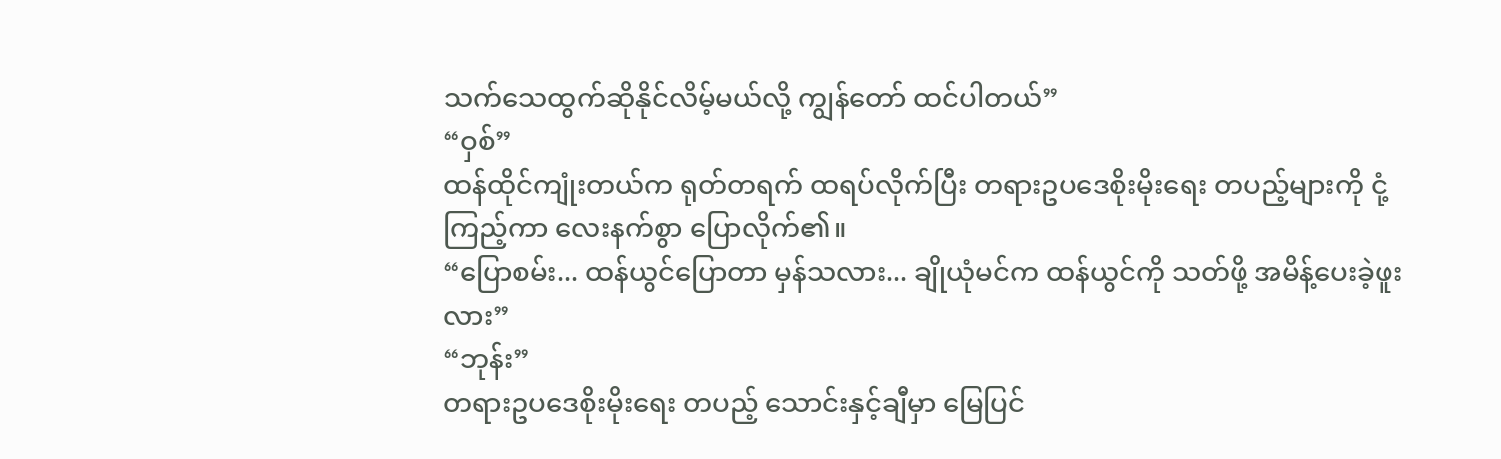သက်သေထွက်ဆိုနိုင်လိမ့်မယ်လို့ ကျွန်တော် ထင်ပါတယ်”
“ဝှစ်”
ထန်ထိုင်ကျုံးတယ်က ရုတ်တရက် ထရပ်လိုက်ပြီး တရားဥပဒေစိုးမိုးရေး တပည့်များကို ငုံ့ကြည့်ကာ လေးနက်စွာ ပြောလိုက်၏။
“ပြောစမ်း... ထန်ယွင်ပြောတာ မှန်သလား... ချိုယုံမင်က ထန်ယွင်ကို သတ်ဖို့ အမိန့်ပေးခဲ့ဖူးလား”
“ဘုန်း”
တရားဥပဒေစိုးမိုးရေး တပည့် သောင်းနှင့်ချီမှာ မြေပြင်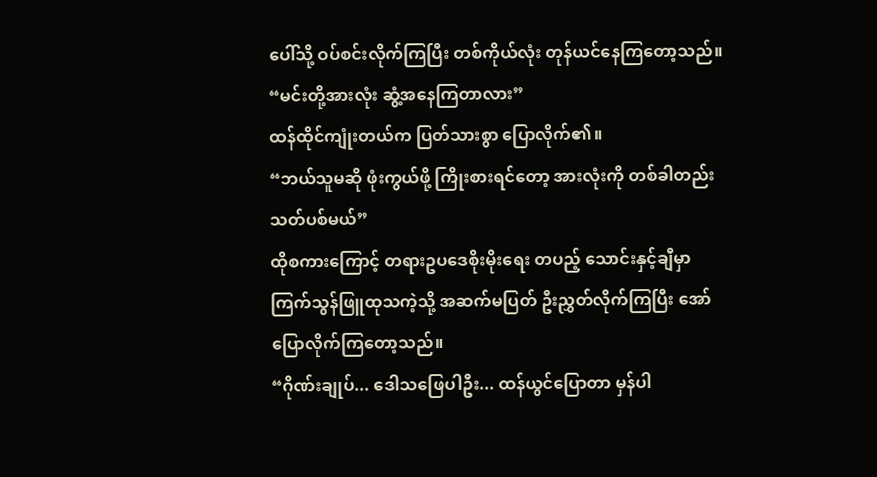ပေါ်သို့ ဝပ်စင်းလိုက်ကြပြီး တစ်ကိုယ်လုံး တုန်ယင်နေကြတော့သည်။
“မင်းတို့အားလုံး ဆွံ့အနေကြတာလား”
ထန်ထိုင်ကျုံးတယ်က ပြတ်သားစွာ ပြောလိုက်၏။
“ဘယ်သူမဆို ဖုံးကွယ်ဖို့ ကြိုးစားရင်တော့ အားလုံးကို တစ်ခါတည်း သတ်ပစ်မယ်”
ထိုစကားကြောင့် တရားဥပဒေစိုးမိုးရေး တပည့် သောင်းနှင့်ချီမှာ ကြက်သွန်ဖြူထုသကဲ့သို့ အဆက်မပြတ် ဦးညွှတ်လိုက်ကြပြီး အော်ပြောလိုက်ကြတော့သည်။
“ဂိုဏ်းချုပ်... ဒေါသဖြေပါဦး... ထန်ယွင်ပြောတာ မှန်ပါ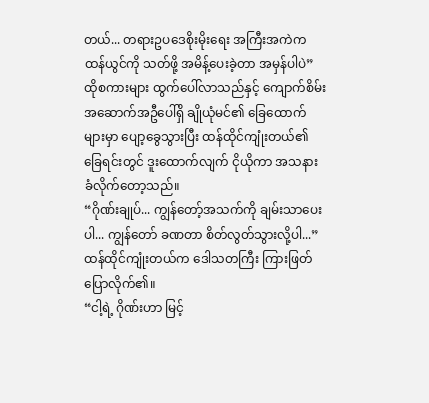တယ်... တရားဥပဒေစိုးမိုးရေး အကြီးအကဲက ထန်ယွင်ကို သတ်ဖို့ အမိန့်ပေးခဲ့တာ အမှန်ပါပဲ”
ထိုစကားများ ထွက်ပေါ်လာသည်နှင့် ကျောက်စိမ်းအဆောက်အဦပေါ်ရှိ ချိုယုံမင်၏ ခြေထောက်များမှာ ပျော့ခွေသွားပြီး ထန်ထိုင်ကျုံးတယ်၏ ခြေရင်းတွင် ဒူးထောက်လျက် ငိုယိုကာ အသနားခံလိုက်တော့သည်။
“ဂိုဏ်းချုပ်... ကျွန်တော့်အသက်ကို ချမ်းသာပေးပါ... ကျွန်တော် ခဏတာ စိတ်လွတ်သွားလို့ပါ...”
ထန်ထိုင်ကျုံးတယ်က ဒေါသတကြီး ကြားဖြတ်ပြောလိုက်၏။
“ငါ့ရဲ့ ဂိုဏ်းဟာ မြင့်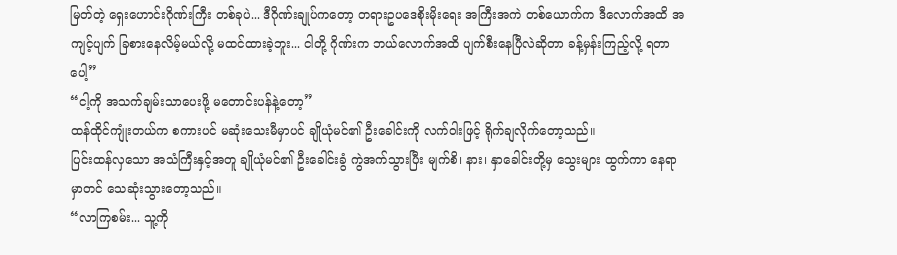မြတ်တဲ့ ရှေးဟောင်းဂိုဏ်းကြီး တစ်ခုပဲ... ဒီဂိုဏ်းချုပ်ကတော့ တရားဥပဒေစိုးမိုးရေး အကြီးအကဲ တစ်ယောက်က ဒီလောက်အထိ အကျင့်ပျက် ခြစားနေလိမ့်မယ်လို့ မထင်ထားခဲ့ဘူး... ငါတို့ ဂိုဏ်းက ဘယ်လောက်အထိ ပျက်စီးနေပြီလဲဆိုတာ ခန့်မှန်းကြည့်လို့ ရတာပေါ့”
“ငါ့ကို အသက်ချမ်းသာပေးဖို့ မတောင်းပန်နဲ့တော့”
ထန်ထိုင်ကျုံးတယ်က စကားပင် မဆုံးသေးမီမှာပင် ချိုယုံမင်၏ ဦးခေါင်းကို လက်ဝါးဖြင့် ရိုက်ချလိုက်တော့သည်။
ပြင်းထန်လှသော အသံကြီးနှင့်အတူ ချိုယုံမင်၏ ဦးခေါင်းခွံ ကွဲအက်သွားပြီး မျက်စိ၊ နား၊ နှာခေါင်းတို့မှ သွေးများ ထွက်ကာ နေရာမှာတင် သေဆုံးသွားတော့သည်။
“လာကြစမ်း... သူ့ကို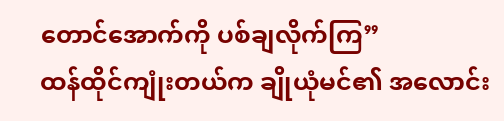တောင်အောက်ကို ပစ်ချလိုက်ကြ”
ထန်ထိုင်ကျုံးတယ်က ချိုယုံမင်၏ အလောင်း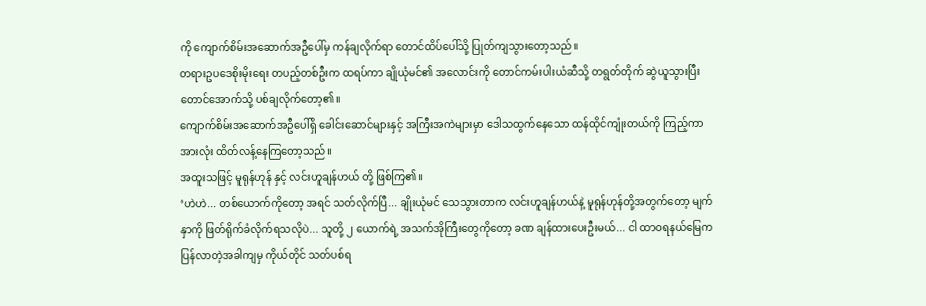ကို ကျောက်စိမ်းအဆောက်အဦပေါ်မှ ကန်ချလိုက်ရာ တောင်ထိပ်ပေါ်သို့ ပြုတ်ကျသွားတော့သည်။
တရားဥပဒေစိုးမိုးရေး တပည့်တစ်ဦးက ထရပ်ကာ ချိုယုံမင်၏ အလောင်းကို တောင်ကမ်းပါးယံဆီသို့ တရွတ်တိုက် ဆွဲယူသွားပြီး တောင်အောက်သို့ ပစ်ချလိုက်တော့၏။
ကျောက်စိမ်းအဆောက်အဦပေါ်ရှိ ခေါင်းဆောင်များနှင့် အကြီးအကဲများမှာ ဒေါသထွက်နေသော ထန်ထိုင်ကျုံးတယ်ကို ကြည့်ကာ အားလုံး ထိတ်လန့်နေကြတော့သည်။
အထူးသဖြင့် မူရုန်ဟုန် နှင့် လင်းဟူချန်ဟယ် တို့ ဖြစ်ကြ၏။
‘ဟဲဟဲ... တစ်ယောက်ကိုတော့ အရင် သတ်လိုက်ပြီ... ချိုးယုံမင် သေသွားတာက လင်းဟူချန်ဟယ်နဲ့ မူရုန်ဟုန်တို့အတွက်တော့ မျက်နှာကို ဖြတ်ရိုက်ခံလိုက်ရသလိုပဲ... သူတို့ ၂ ယောက်ရဲ့ အသက်အိုကြီးတွေကိုတော့ ခဏ ချန်ထားပေးဦးမယ်... ငါ ထာဝရနယ်မြေက ပြန်လာတဲ့အခါကျမှ ကိုယ်တိုင် သတ်ပစ်ရ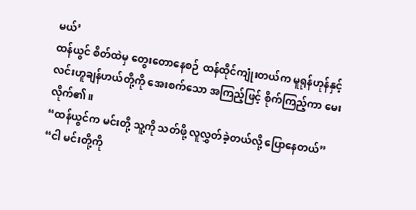မယ်’
ထန်ယွင် စိတ်ထဲမှ တွေးတောနေစဉ် ထန်ထိုင်ကျုံးတယ်က မူရုန်ဟုန်နှင့် လင်းဟူချန်ဟယ်တို့ကို အေးစက်သော အကြည့်ဖြင့် စိုက်ကြည့်ကာ မေးလိုက်၏။
“ထန်ယွင်က မင်းတို့ သူ့ကို သတ်ဖို့ လူလွှတ်ခဲ့တယ်လို့ ပြောနေတယ်”
“ငါ မင်းတို့ကို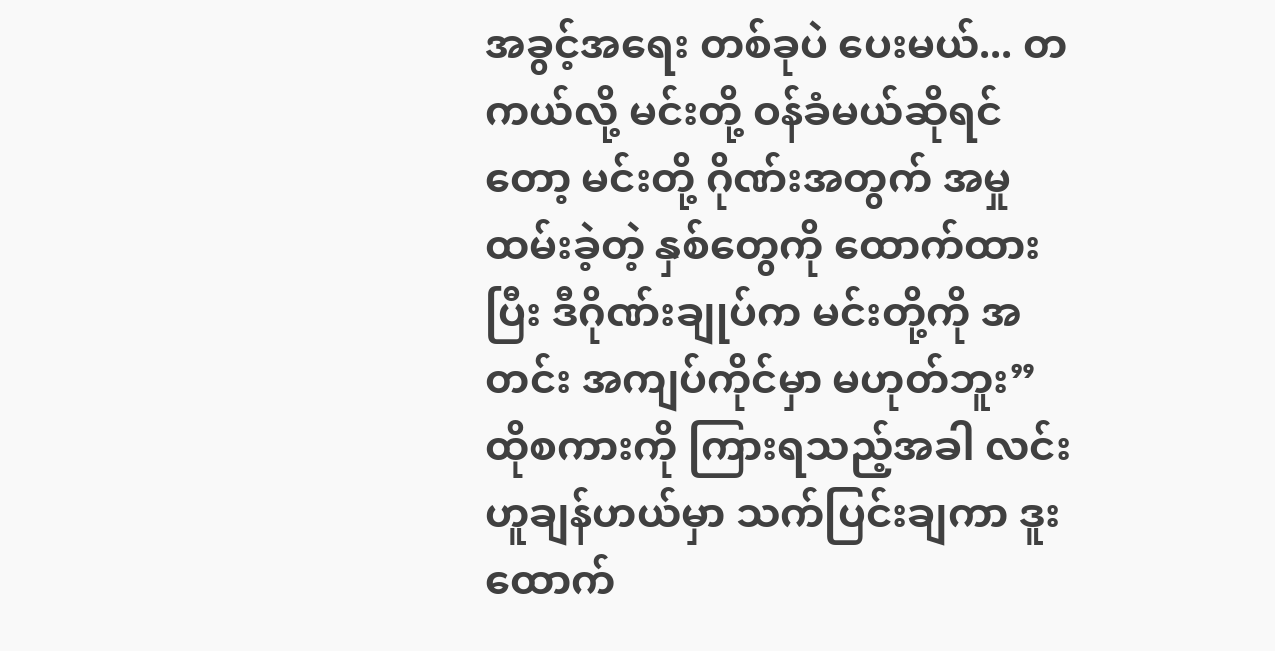အခွင့်အရေး တစ်ခုပဲ ပေးမယ်... တကယ်လို့ မင်းတို့ ဝန်ခံမယ်ဆိုရင်တော့ မင်းတို့ ဂိုဏ်းအတွက် အမှုထမ်းခဲ့တဲ့ နှစ်တွေကို ထောက်ထားပြီး ဒီဂိုဏ်းချုပ်က မင်းတို့ကို အတင်း အကျပ်ကိုင်မှာ မဟုတ်ဘူး”
ထိုစကားကို ကြားရသည့်အခါ လင်းဟူချန်ဟယ်မှာ သက်ပြင်းချကာ ဒူးထောက်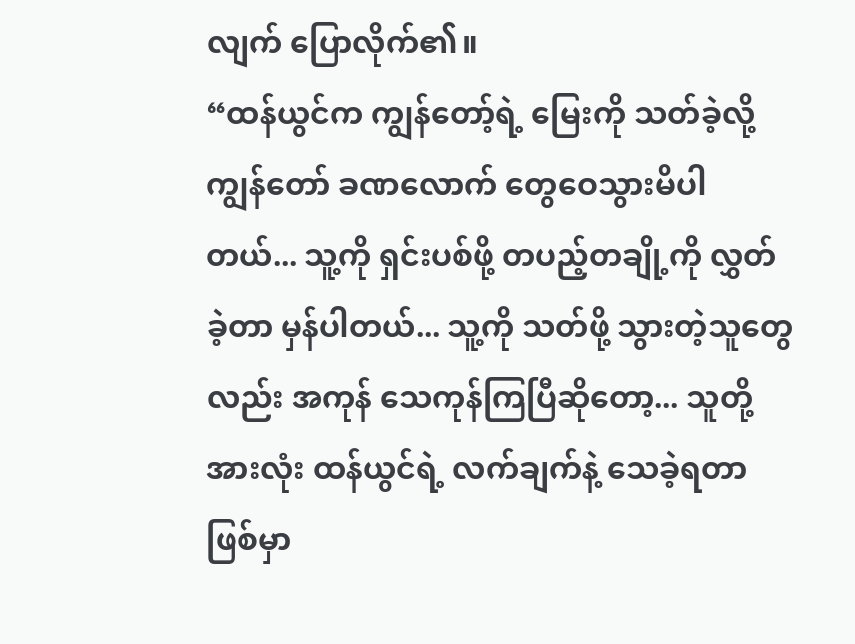လျက် ပြောလိုက်၏။
“ထန်ယွင်က ကျွန်တော့်ရဲ့ မြေးကို သတ်ခဲ့လို့ ကျွန်တော် ခဏလောက် တွေဝေသွားမိပါတယ်... သူ့ကို ရှင်းပစ်ဖို့ တပည့်တချို့ကို လွှတ်ခဲ့တာ မှန်ပါတယ်... သူ့ကို သတ်ဖို့ သွားတဲ့သူတွေလည်း အကုန် သေကုန်ကြပြီဆိုတော့... သူတို့အားလုံး ထန်ယွင်ရဲ့ လက်ချက်နဲ့ သေခဲ့ရတာ ဖြစ်မှာ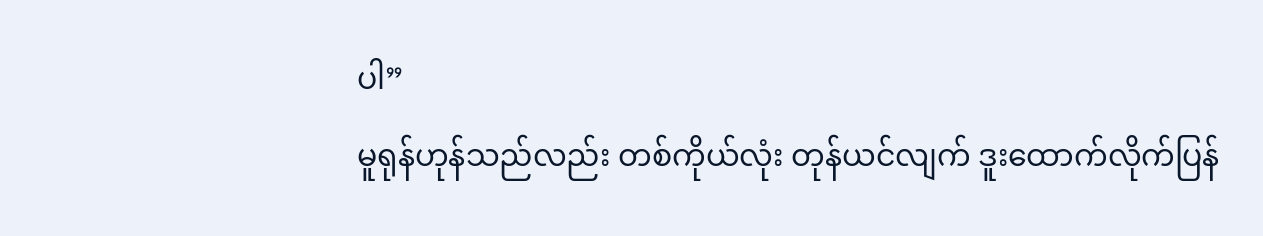ပါ”
မူရုန်ဟုန်သည်လည်း တစ်ကိုယ်လုံး တုန်ယင်လျက် ဒူးထောက်လိုက်ပြန်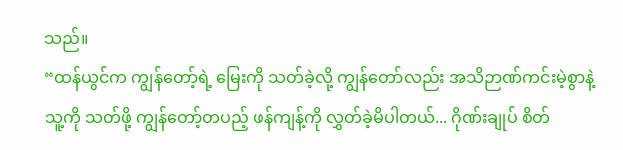သည်။
“ထန်ယွင်က ကျွန်တော့်ရဲ့ မြေးကို သတ်ခဲ့လို့ ကျွန်တော်လည်း အသိဉာဏ်ကင်းမဲ့စွာနဲ့ သူ့ကို သတ်ဖို့ ကျွန်တော့်တပည့် ဖန်ကျန့်ကို လွှတ်ခဲ့မိပါတယ်... ဂိုဏ်းချုပ် စိတ်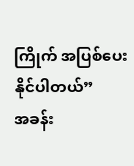ကြိုက် အပြစ်ပေးနိုင်ပါတယ်”
အခန်း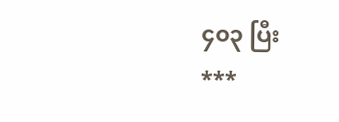၄၀၃ ပြီး
***